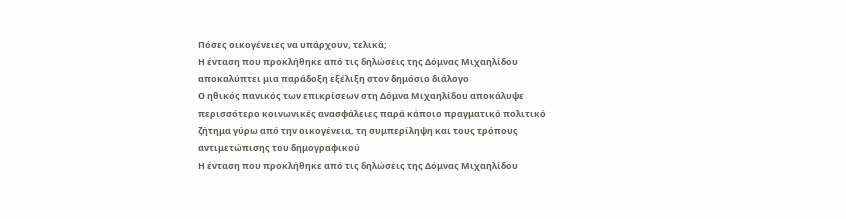Πόσες οικογένειες να υπάρχουν, τελικά;
Η ένταση που προκλήθηκε από τις δηλώσεις της Δόμνας Μιχαηλίδου αποκαλύπτει μια παράδοξη εξέλιξη στον δημόσιο διάλογο
Ο ηθικός πανικός των επικρίσεων στη Δόμνα Μιχαηλίδου αποκάλυψε περισσότερο κοινωνικές ανασφάλειες παρά κάποιο πραγματικό πολιτικό ζήτημα γύρω από την οικογένεια, τη συμπερίληψη και τους τρόπους αντιμετώπισης του δημογραφικού
Η ένταση που προκλήθηκε από τις δηλώσεις της Δόμνας Μιχαηλίδου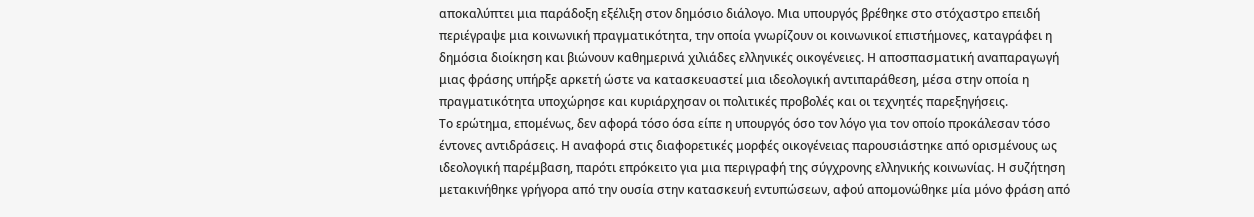αποκαλύπτει μια παράδοξη εξέλιξη στον δημόσιο διάλογο. Μια υπουργός βρέθηκε στο στόχαστρο επειδή περιέγραψε μια κοινωνική πραγματικότητα, την οποία γνωρίζουν οι κοινωνικοί επιστήμονες, καταγράφει η δημόσια διοίκηση και βιώνουν καθημερινά χιλιάδες ελληνικές οικογένειες. Η αποσπασματική αναπαραγωγή μιας φράσης υπήρξε αρκετή ώστε να κατασκευαστεί μια ιδεολογική αντιπαράθεση, μέσα στην οποία η πραγματικότητα υποχώρησε και κυριάρχησαν οι πολιτικές προβολές και οι τεχνητές παρεξηγήσεις.
Το ερώτημα, επομένως, δεν αφορά τόσο όσα είπε η υπουργός όσο τον λόγο για τον οποίο προκάλεσαν τόσο έντονες αντιδράσεις. Η αναφορά στις διαφορετικές μορφές οικογένειας παρουσιάστηκε από ορισμένους ως ιδεολογική παρέμβαση, παρότι επρόκειτο για μια περιγραφή της σύγχρονης ελληνικής κοινωνίας. Η συζήτηση μετακινήθηκε γρήγορα από την ουσία στην κατασκευή εντυπώσεων, αφού απομονώθηκε μία μόνο φράση από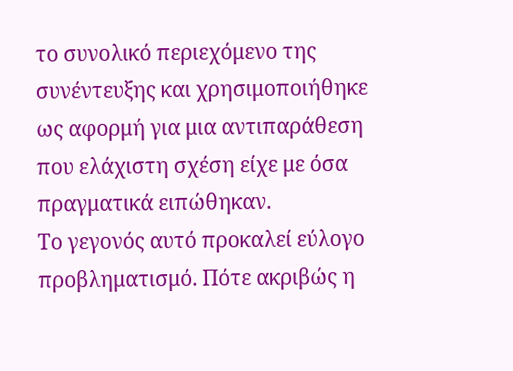το συνολικό περιεχόμενο της συνέντευξης και χρησιμοποιήθηκε ως αφορμή για μια αντιπαράθεση που ελάχιστη σχέση είχε με όσα πραγματικά ειπώθηκαν.
Το γεγονός αυτό προκαλεί εύλογο προβληματισμό. Πότε ακριβώς η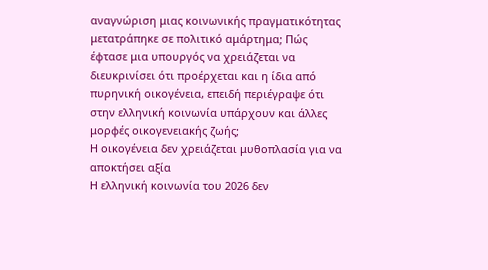αναγνώριση μιας κοινωνικής πραγματικότητας μετατράπηκε σε πολιτικό αμάρτημα; Πώς έφτασε μια υπουργός να χρειάζεται να διευκρινίσει ότι προέρχεται και η ίδια από πυρηνική οικογένεια, επειδή περιέγραψε ότι στην ελληνική κοινωνία υπάρχουν και άλλες μορφές οικογενειακής ζωής;
Η οικογένεια δεν χρειάζεται μυθοπλασία για να αποκτήσει αξία
Η ελληνική κοινωνία του 2026 δεν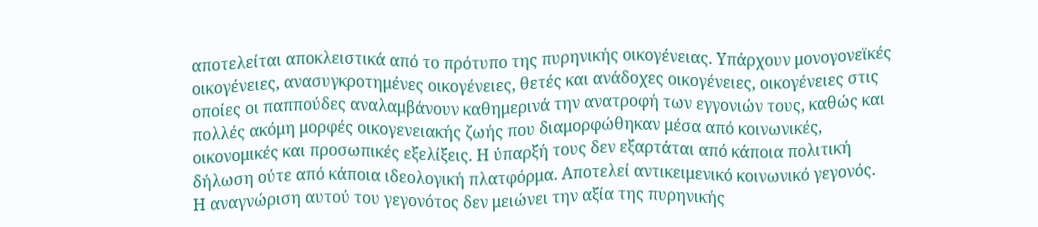αποτελείται αποκλειστικά από το πρότυπο της πυρηνικής οικογένειας. Υπάρχουν μονογονεϊκές οικογένειες, ανασυγκροτημένες οικογένειες, θετές και ανάδοχες οικογένειες, οικογένειες στις οποίες οι παππούδες αναλαμβάνουν καθημερινά την ανατροφή των εγγονιών τους, καθώς και πολλές ακόμη μορφές οικογενειακής ζωής που διαμορφώθηκαν μέσα από κοινωνικές, οικονομικές και προσωπικές εξελίξεις. Η ύπαρξή τους δεν εξαρτάται από κάποια πολιτική δήλωση ούτε από κάποια ιδεολογική πλατφόρμα. Αποτελεί αντικειμενικό κοινωνικό γεγονός.
Η αναγνώριση αυτού του γεγονότος δεν μειώνει την αξία της πυρηνικής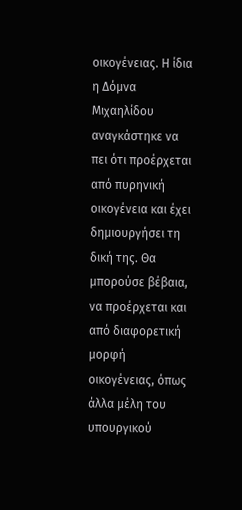οικογένειας. Η ίδια η Δόμνα Μιχαηλίδου αναγκάστηκε να πει ότι προέρχεται από πυρηνική οικογένεια και έχει δημιουργήσει τη δική της. Θα μπορούσε βέβαια, να προέρχεται και από διαφορετική μορφή οικογένειας, όπως άλλα μέλη του υπουργικού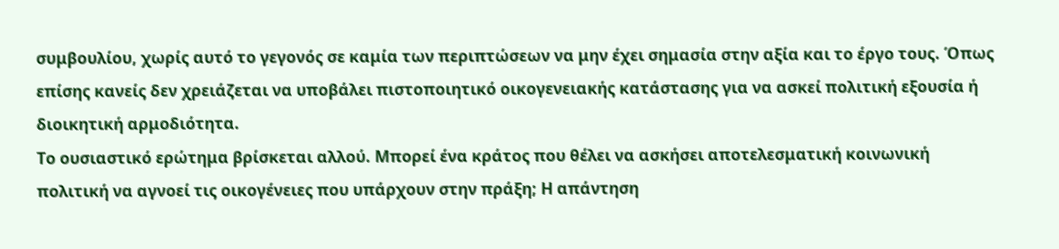συμβουλίου, χωρίς αυτό το γεγονός σε καμία των περιπτώσεων να μην έχει σημασία στην αξία και το έργο τους. Όπως επίσης κανείς δεν χρειάζεται να υποβάλει πιστοποιητικό οικογενειακής κατάστασης για να ασκεί πολιτική εξουσία ή διοικητική αρμοδιότητα.
Το ουσιαστικό ερώτημα βρίσκεται αλλού. Μπορεί ένα κράτος που θέλει να ασκήσει αποτελεσματική κοινωνική πολιτική να αγνοεί τις οικογένειες που υπάρχουν στην πράξη; Η απάντηση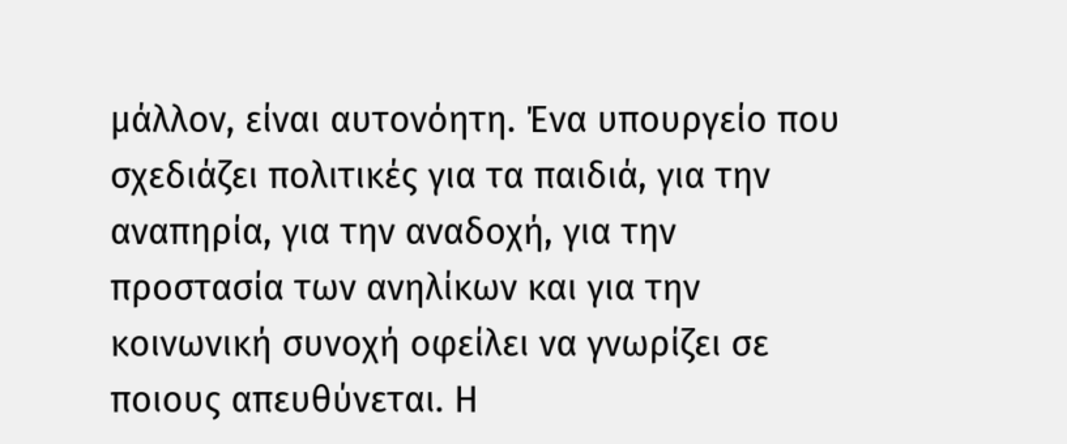μάλλον, είναι αυτονόητη. Ένα υπουργείο που σχεδιάζει πολιτικές για τα παιδιά, για την αναπηρία, για την αναδοχή, για την προστασία των ανηλίκων και για την κοινωνική συνοχή οφείλει να γνωρίζει σε ποιους απευθύνεται. Η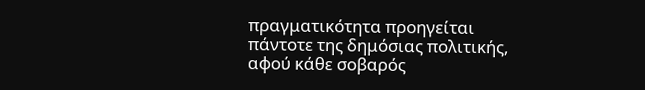πραγματικότητα προηγείται πάντοτε της δημόσιας πολιτικής, αφού κάθε σοβαρός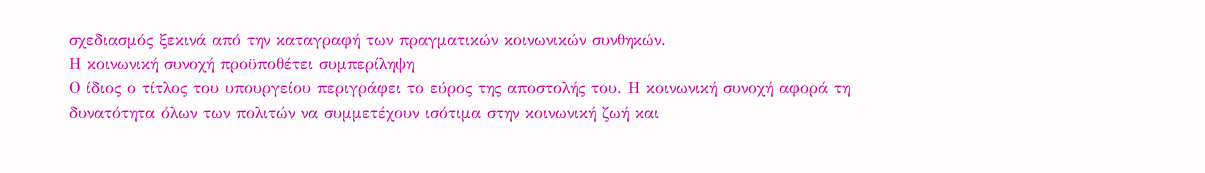σχεδιασμός ξεκινά από την καταγραφή των πραγματικών κοινωνικών συνθηκών.
Η κοινωνική συνοχή προϋποθέτει συμπερίληψη
Ο ίδιος ο τίτλος του υπουργείου περιγράφει το εύρος της αποστολής του. Η κοινωνική συνοχή αφορά τη δυνατότητα όλων των πολιτών να συμμετέχουν ισότιμα στην κοινωνική ζωή και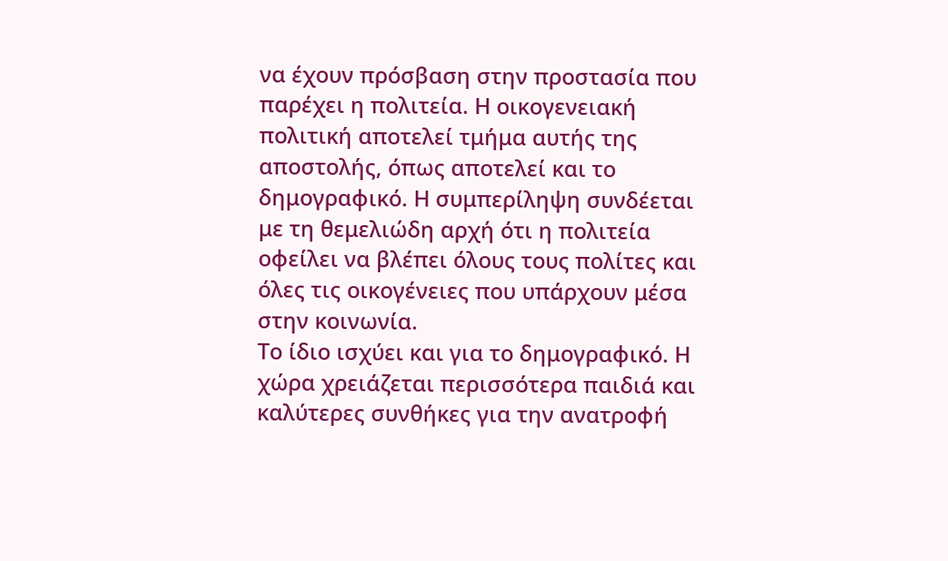να έχουν πρόσβαση στην προστασία που παρέχει η πολιτεία. Η οικογενειακή πολιτική αποτελεί τμήμα αυτής της αποστολής, όπως αποτελεί και το δημογραφικό. Η συμπερίληψη συνδέεται με τη θεμελιώδη αρχή ότι η πολιτεία οφείλει να βλέπει όλους τους πολίτες και όλες τις οικογένειες που υπάρχουν μέσα στην κοινωνία.
Το ίδιο ισχύει και για το δημογραφικό. Η χώρα χρειάζεται περισσότερα παιδιά και καλύτερες συνθήκες για την ανατροφή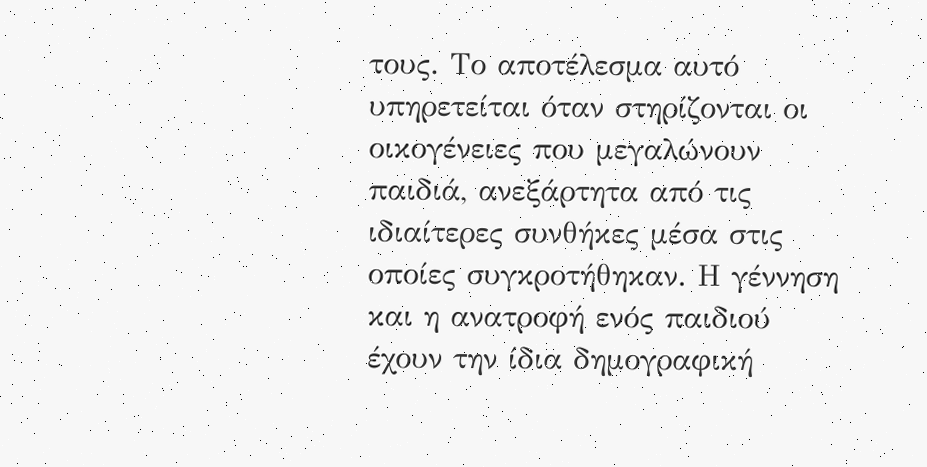τους. Το αποτέλεσμα αυτό υπηρετείται όταν στηρίζονται οι οικογένειες που μεγαλώνουν παιδιά, ανεξάρτητα από τις ιδιαίτερες συνθήκες μέσα στις οποίες συγκροτήθηκαν. Η γέννηση και η ανατροφή ενός παιδιού έχουν την ίδια δημογραφική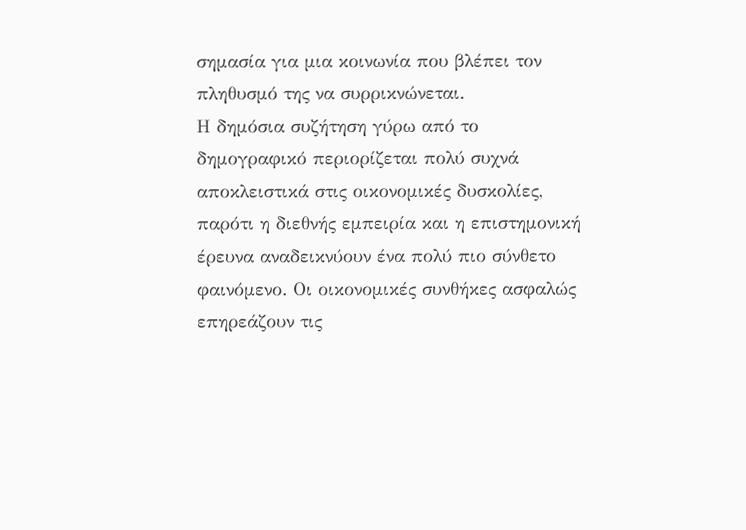σημασία για μια κοινωνία που βλέπει τον πληθυσμό της να συρρικνώνεται.
Η δημόσια συζήτηση γύρω από το δημογραφικό περιορίζεται πολύ συχνά αποκλειστικά στις οικονομικές δυσκολίες, παρότι η διεθνής εμπειρία και η επιστημονική έρευνα αναδεικνύουν ένα πολύ πιο σύνθετο φαινόμενο. Οι οικονομικές συνθήκες ασφαλώς επηρεάζουν τις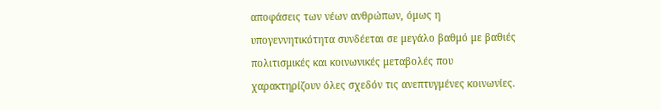αποφάσεις των νέων ανθρώπων, όμως η υπογεννητικότητα συνδέεται σε μεγάλο βαθμό με βαθιές πολιτισμικές και κοινωνικές μεταβολές που χαρακτηρίζουν όλες σχεδόν τις ανεπτυγμένες κοινωνίες.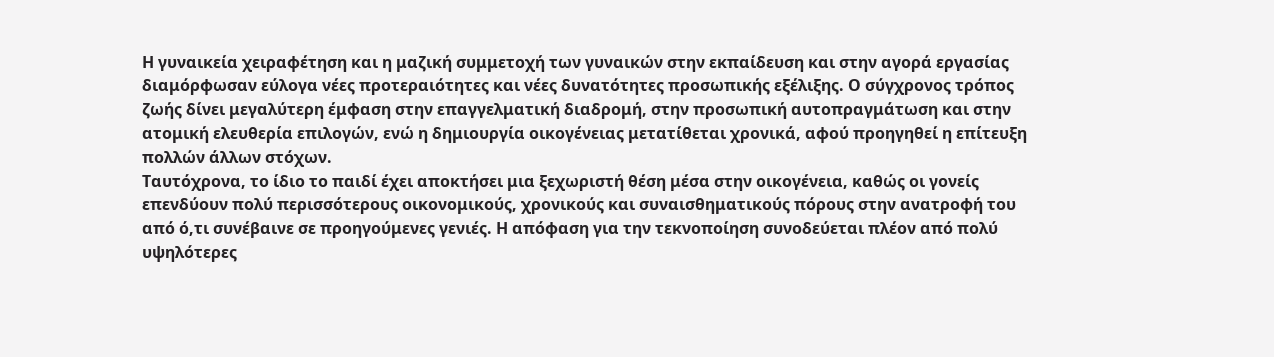Η γυναικεία χειραφέτηση και η μαζική συμμετοχή των γυναικών στην εκπαίδευση και στην αγορά εργασίας διαμόρφωσαν εύλογα νέες προτεραιότητες και νέες δυνατότητες προσωπικής εξέλιξης. Ο σύγχρονος τρόπος ζωής δίνει μεγαλύτερη έμφαση στην επαγγελματική διαδρομή, στην προσωπική αυτοπραγμάτωση και στην ατομική ελευθερία επιλογών, ενώ η δημιουργία οικογένειας μετατίθεται χρονικά, αφού προηγηθεί η επίτευξη πολλών άλλων στόχων.
Ταυτόχρονα, το ίδιο το παιδί έχει αποκτήσει μια ξεχωριστή θέση μέσα στην οικογένεια, καθώς οι γονείς επενδύουν πολύ περισσότερους οικονομικούς, χρονικούς και συναισθηματικούς πόρους στην ανατροφή του από ό,τι συνέβαινε σε προηγούμενες γενιές. Η απόφαση για την τεκνοποίηση συνοδεύεται πλέον από πολύ υψηλότερες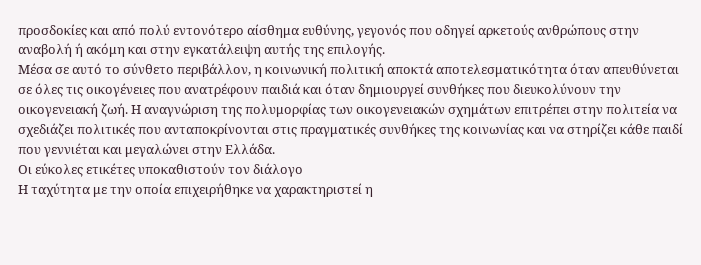προσδοκίες και από πολύ εντονότερο αίσθημα ευθύνης, γεγονός που οδηγεί αρκετούς ανθρώπους στην αναβολή ή ακόμη και στην εγκατάλειψη αυτής της επιλογής.
Μέσα σε αυτό το σύνθετο περιβάλλον, η κοινωνική πολιτική αποκτά αποτελεσματικότητα όταν απευθύνεται σε όλες τις οικογένειες που ανατρέφουν παιδιά και όταν δημιουργεί συνθήκες που διευκολύνουν την οικογενειακή ζωή. Η αναγνώριση της πολυμορφίας των οικογενειακών σχημάτων επιτρέπει στην πολιτεία να σχεδιάζει πολιτικές που ανταποκρίνονται στις πραγματικές συνθήκες της κοινωνίας και να στηρίζει κάθε παιδί που γεννιέται και μεγαλώνει στην Ελλάδα.
Οι εύκολες ετικέτες υποκαθιστούν τον διάλογο
Η ταχύτητα με την οποία επιχειρήθηκε να χαρακτηριστεί η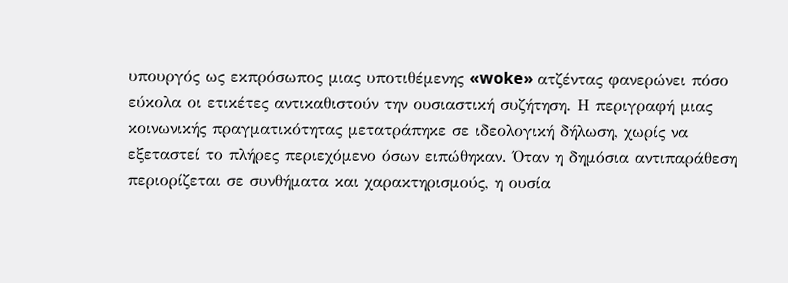υπουργός ως εκπρόσωπος μιας υποτιθέμενης «woke» ατζέντας φανερώνει πόσο εύκολα οι ετικέτες αντικαθιστούν την ουσιαστική συζήτηση. Η περιγραφή μιας κοινωνικής πραγματικότητας μετατράπηκε σε ιδεολογική δήλωση, χωρίς να εξεταστεί το πλήρες περιεχόμενο όσων ειπώθηκαν. Όταν η δημόσια αντιπαράθεση περιορίζεται σε συνθήματα και χαρακτηρισμούς, η ουσία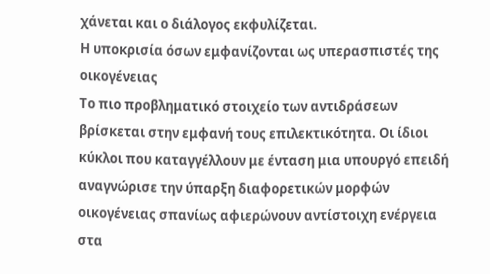χάνεται και ο διάλογος εκφυλίζεται.
Η υποκρισία όσων εμφανίζονται ως υπερασπιστές της οικογένειας
Το πιο προβληματικό στοιχείο των αντιδράσεων βρίσκεται στην εμφανή τους επιλεκτικότητα. Οι ίδιοι κύκλοι που καταγγέλλουν με ένταση μια υπουργό επειδή αναγνώρισε την ύπαρξη διαφορετικών μορφών οικογένειας σπανίως αφιερώνουν αντίστοιχη ενέργεια στα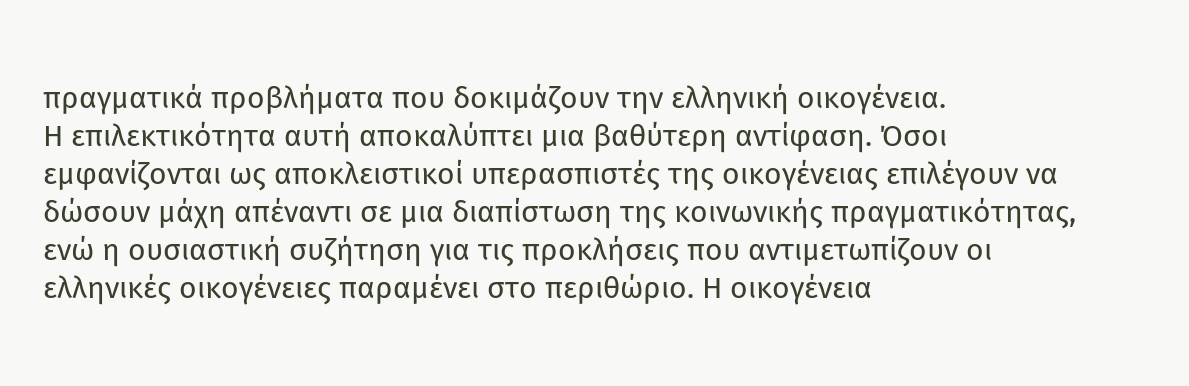πραγματικά προβλήματα που δοκιμάζουν την ελληνική οικογένεια.
Η επιλεκτικότητα αυτή αποκαλύπτει μια βαθύτερη αντίφαση. Όσοι εμφανίζονται ως αποκλειστικοί υπερασπιστές της οικογένειας επιλέγουν να δώσουν μάχη απέναντι σε μια διαπίστωση της κοινωνικής πραγματικότητας, ενώ η ουσιαστική συζήτηση για τις προκλήσεις που αντιμετωπίζουν οι ελληνικές οικογένειες παραμένει στο περιθώριο. Η οικογένεια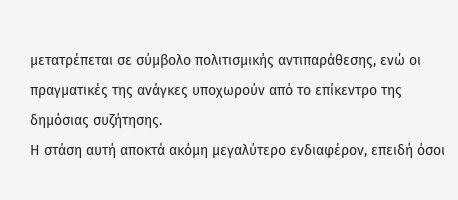μετατρέπεται σε σύμβολο πολιτισμικής αντιπαράθεσης, ενώ οι πραγματικές της ανάγκες υποχωρούν από το επίκεντρο της δημόσιας συζήτησης.
Η στάση αυτή αποκτά ακόμη μεγαλύτερο ενδιαφέρον, επειδή όσοι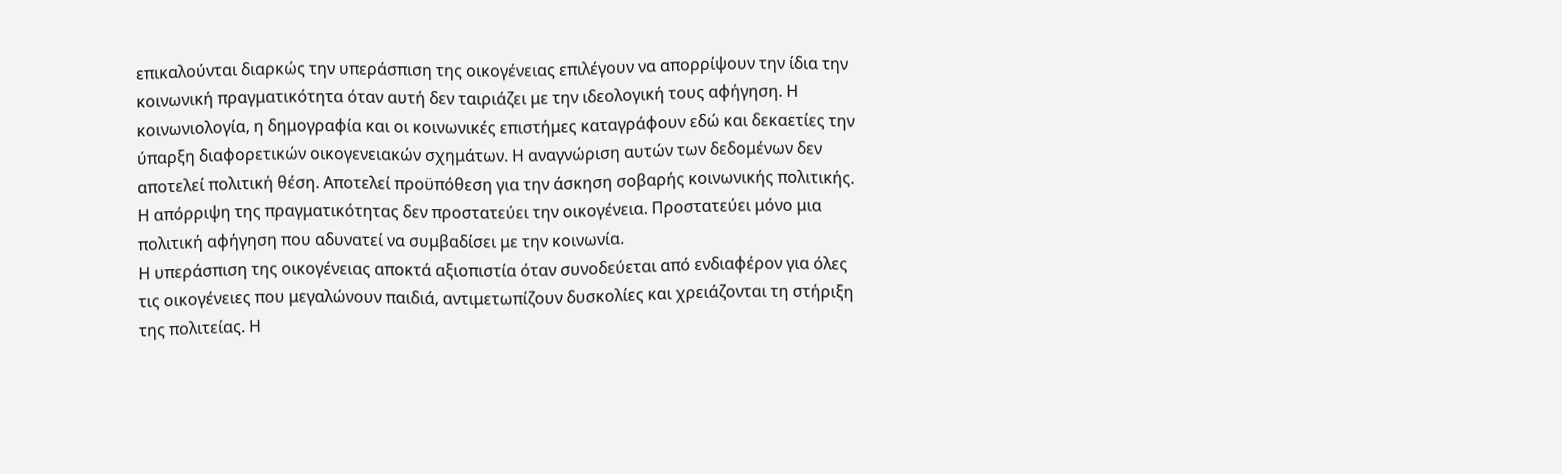επικαλούνται διαρκώς την υπεράσπιση της οικογένειας επιλέγουν να απορρίψουν την ίδια την κοινωνική πραγματικότητα όταν αυτή δεν ταιριάζει με την ιδεολογική τους αφήγηση. Η κοινωνιολογία, η δημογραφία και οι κοινωνικές επιστήμες καταγράφουν εδώ και δεκαετίες την ύπαρξη διαφορετικών οικογενειακών σχημάτων. Η αναγνώριση αυτών των δεδομένων δεν αποτελεί πολιτική θέση. Αποτελεί προϋπόθεση για την άσκηση σοβαρής κοινωνικής πολιτικής. Η απόρριψη της πραγματικότητας δεν προστατεύει την οικογένεια. Προστατεύει μόνο μια πολιτική αφήγηση που αδυνατεί να συμβαδίσει με την κοινωνία.
Η υπεράσπιση της οικογένειας αποκτά αξιοπιστία όταν συνοδεύεται από ενδιαφέρον για όλες τις οικογένειες που μεγαλώνουν παιδιά, αντιμετωπίζουν δυσκολίες και χρειάζονται τη στήριξη της πολιτείας. Η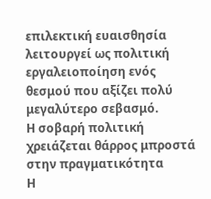επιλεκτική ευαισθησία λειτουργεί ως πολιτική εργαλειοποίηση ενός θεσμού που αξίζει πολύ μεγαλύτερο σεβασμό.
Η σοβαρή πολιτική χρειάζεται θάρρος μπροστά στην πραγματικότητα
Η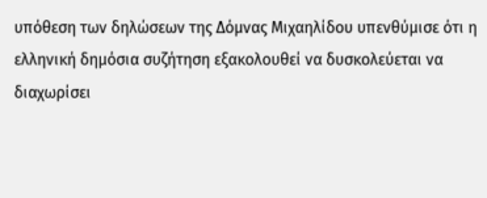υπόθεση των δηλώσεων της Δόμνας Μιχαηλίδου υπενθύμισε ότι η ελληνική δημόσια συζήτηση εξακολουθεί να δυσκολεύεται να διαχωρίσει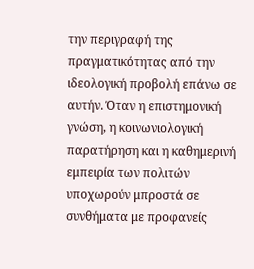την περιγραφή της πραγματικότητας από την ιδεολογική προβολή επάνω σε αυτήν. Όταν η επιστημονική γνώση, η κοινωνιολογική παρατήρηση και η καθημερινή εμπειρία των πολιτών υποχωρούν μπροστά σε συνθήματα με προφανείς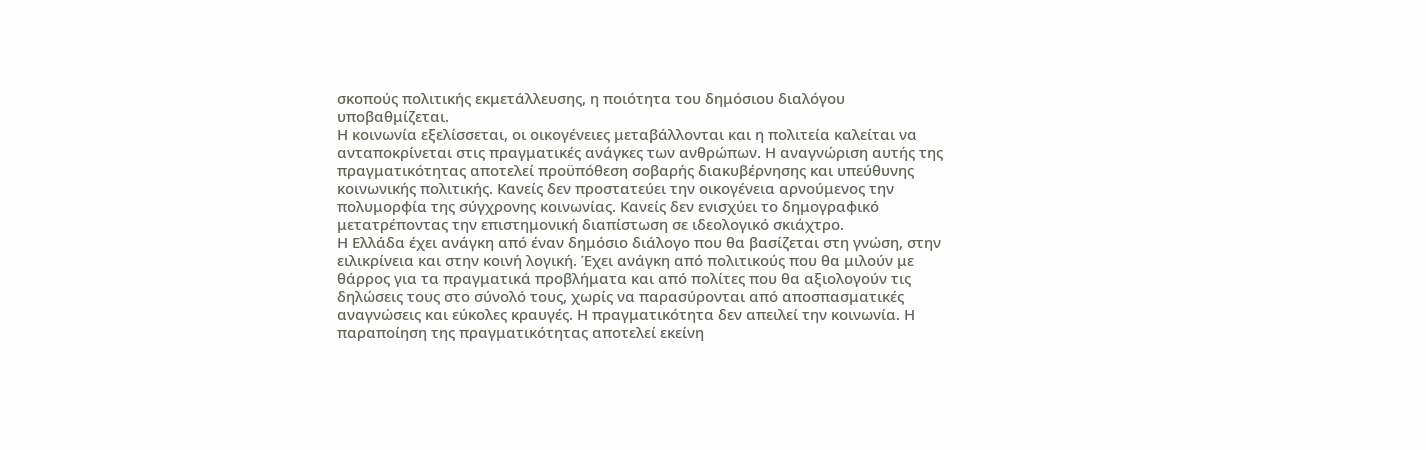σκοπούς πολιτικής εκμετάλλευσης, η ποιότητα του δημόσιου διαλόγου υποβαθμίζεται.
Η κοινωνία εξελίσσεται, οι οικογένειες μεταβάλλονται και η πολιτεία καλείται να ανταποκρίνεται στις πραγματικές ανάγκες των ανθρώπων. Η αναγνώριση αυτής της πραγματικότητας αποτελεί προϋπόθεση σοβαρής διακυβέρνησης και υπεύθυνης κοινωνικής πολιτικής. Κανείς δεν προστατεύει την οικογένεια αρνούμενος την πολυμορφία της σύγχρονης κοινωνίας. Κανείς δεν ενισχύει το δημογραφικό μετατρέποντας την επιστημονική διαπίστωση σε ιδεολογικό σκιάχτρο.
Η Ελλάδα έχει ανάγκη από έναν δημόσιο διάλογο που θα βασίζεται στη γνώση, στην ειλικρίνεια και στην κοινή λογική. Έχει ανάγκη από πολιτικούς που θα μιλούν με θάρρος για τα πραγματικά προβλήματα και από πολίτες που θα αξιολογούν τις δηλώσεις τους στο σύνολό τους, χωρίς να παρασύρονται από αποσπασματικές αναγνώσεις και εύκολες κραυγές. Η πραγματικότητα δεν απειλεί την κοινωνία. Η παραποίηση της πραγματικότητας αποτελεί εκείνη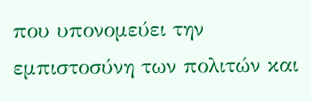που υπονομεύει την εμπιστοσύνη των πολιτών και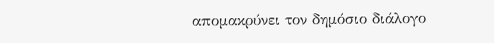απομακρύνει τον δημόσιο διάλογο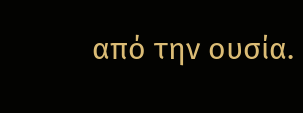από την ουσία.